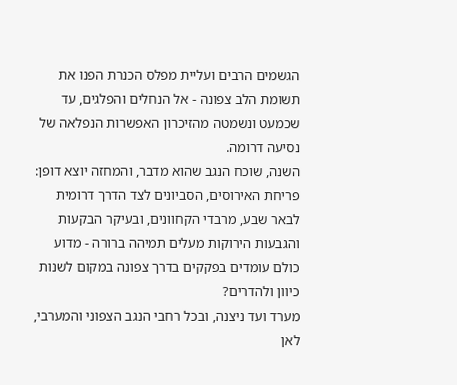הגשמים הרבים ועליית מפלס הכנרת הפנו את תשומת הלב צפונה - אל הנחלים והפלגים, עד שכמעט ונשמטה מהזיכרון האפשרות הנפלאה של נסיעה דרומה.
השנה, שוכח הנגב שהוא מדבר, והמחזה יוצא דופן: פריחת האירוסים, הסביונים לצד הדרך דרומית לבאר שבע, מרבדי הקחוונים, ובעיקר הבקעות והגבעות הירוקות מעלים תמיהה ברורה - מדוע כולם עומדים בפקקים בדרך צפונה במקום לשנות כיוון ולהדרים?
מערד ועד ניצנה, ובכל רחבי הנגב הצפוני והמערבי, לאן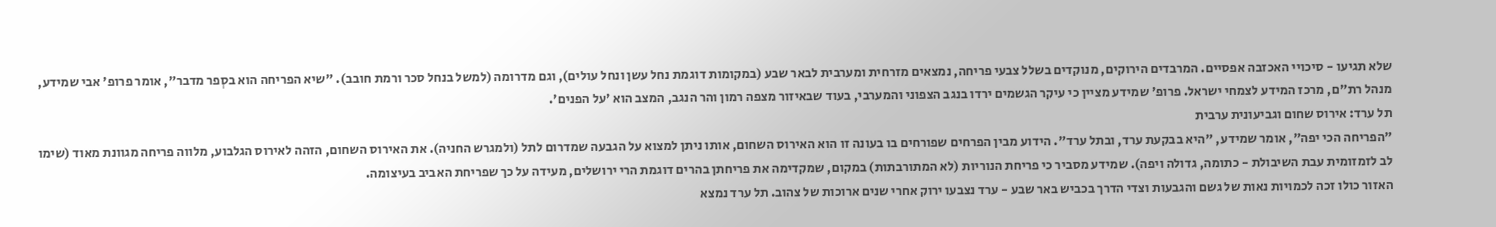שלא תגיעו - סיכויי האכזבה אפסיים. המרבדים הירוקים, מנוקדים בשלל צבעי פריחה, נמצאים מזרחית ומערבית לבאר שבע (במקומות דוגמת נחל עשן ונחל עולים), וגם מדרומה (למשל בנחל סכר ורמת חובב). "שיא הפריחה הוא בסְפר מדבר", אומר פרופ' אבי שמידע, מנהל רת"ם, מרכז המידע לצמחי ישראל. פרופ' שמידע מציין כי עיקר הגשמים ירדו בנגב הצפוני והמערבי, בעוד שבאיזור מצפה רמון והר הנגב, המצב הוא 'על הפנים'.
תל ערד: אירוס שחום וגביעונית ערבית
"הפריחה הכי יפה", אומר שמידע, "היא בבקעת ערד, ובתל ערד". הידוע מבין הפרחים שפורחים בו בעונה זו הוא האירוס השחום, אותו ניתן למצוא על הגבעה שמדרום לתל (ולמגרש החניה). את האירוס השחום, הזהה לאירוס הגלבוע, מלווה פריחה מגוונת מאוד (שימו לב לזמזומית עבת השיבולת - כתומה, גדולה ויפה). שמידע מסביר כי פריחת הנוריות (לא המתורבתות) במקום, שמקדימה את פריחתן בהרים דוגמת הרי ירושלים, מעידה על כך שפריחת האביב בעיצומה.
האזור כולו זכה לכמויות נאות של גשם והגבעות וצדי הדרך בכביש באר שבע - ערד נצבעו ירוק אחרי שנים ארוכות של צהוב. תל ערד נמצא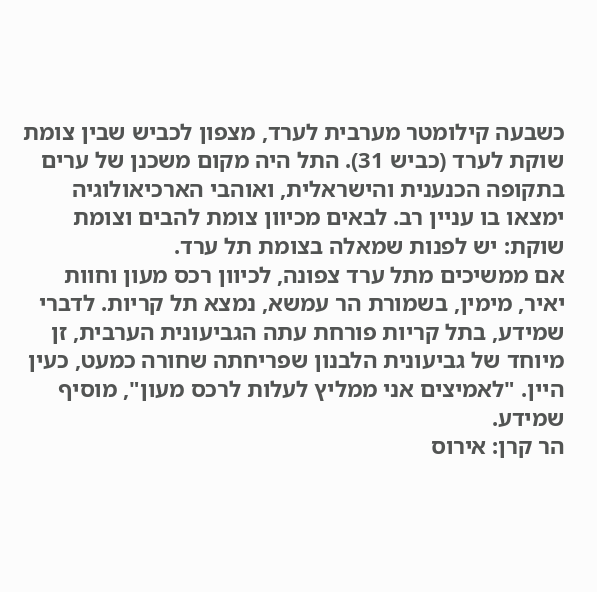כשבעה קילומטר מערבית לערד, מצפון לכביש שבין צומת שוקת לערד (כביש 31). התל היה מקום משכנן של ערים בתקופה הכנענית והישראלית, ואוהבי הארכיאולוגיה ימצאו בו עניין רב. לבאים מכיוון צומת להבים וצומת שוקת: יש לפנות שמאלה בצומת תל ערד.
אם ממשיכים מתל ערד צפונה, לכיוון רכס מעון וחוות יאיר, מימין, בשמורת הר עמשא, נמצא תל קריות. לדברי שמידע, בתל קריות פורחת עתה הגביעונית הערבית, זן מיוחד של גביעונית הלבנון שפריחתה שחורה כמעט, כעין היין. "לאמיצים אני ממליץ לעלות לרכס מעון", מוסיף שמידע.
הר קרן: אירוס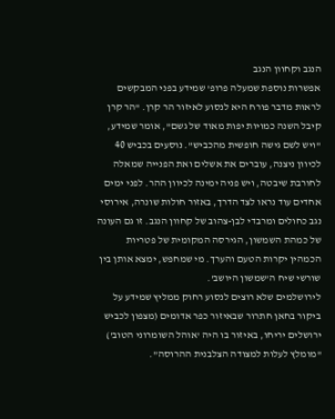הנגב וקחוון הנגב
אפשרות נוספת שמעלה פרופ' שמידע בפני המבקשים לראות מדבר פורח היא לנסוע לאיזור הר קרן. "הר קרן קיבל השנה כמויות יפות מאוד של גשם", אומר שמידע, "ויש לשם גישה חופשית מהכביש". נוסעים בכביש 40 לכיוון ניצנה, עוברים את אשלים ואת הפנייה שמאלה לחורבת שיבטה, ויש פניה ימינה לכיוון ההר. לפני ימים אחדים עוד נראו לצד הדרך, באזור חולות שונרה, אירוסי נגב כחולים ומרבדי לבן-צהוב של קחוון הנגב. זו גם העונה של כמהת השמשון, הגירסה המקומית של פטריות הכמהין יקרות הטעם והערך. מי שמחפש, ימצא אותן בין שורשי שיח ה'שמשון היושב'.
לירושלמים שלא רוצים לנסוע רחוק ממליץ שמידע על ביקור בחאן חתרור שבאיזור כפר אדומים (מצפון לכביש ירושלים יריחו, באיזור בו היה 'אוהל השומרוני הטוב') "מומלץ לעלות למצודה הצלבנית ההרוסה".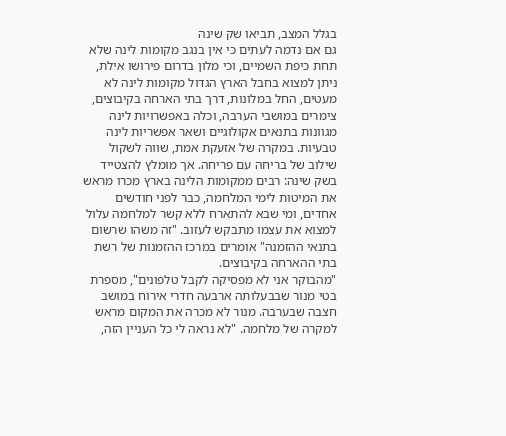בגלל המצב, תביאו שק שינה
גם אם נדמה לעתים כי אין בנגב מקומות לינה שלא תחת כיפת השמיים, וכי מלון בדרום פירושו אילת, ניתן למצוא בחבל הארץ הגדול מקומות לינה לא מעטים, החל במלונות, דרך בתי הארחה בקיבוצים, צימרים במושבי הערבה, וכלה באפשרויות לינה מגוונות בתנאים אקולוגיים ושאר אפשריות לינה טבעיות. במקרה של אזעקת אמת, שווה לשקול שילוב של בריחה עם פריחה. אך מומלץ להצטייד בשק שינה: רבים ממקומות הלינה בארץ מכרו מראש את המיטות לימי המלחמה, כבר לפני חודשים אחדים, ומי שבא להתארח ללא קשר למלחמה עלול למצוא את עצמו מתבקש לעזוב. "זה משהו שרשום בתנאי ההזמנה" אומרים במרכז ההזמנות של רשת בתי ההארחה בקיבוצים.
"מהבוקר אני לא מפסיקה לקבל טלפונים", מספרת בטי מנור שבבעלותה ארבעה חדרי אירוח במושב חצבה שבערבה. מנור לא מכרה את המקום מראש למקרה של מלחמה. "לא נראה לי כל העניין הזה,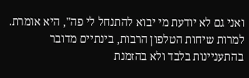ואני גם לא יודעת מי יבוא להתנחל לי פה", היא אומרת. למרות שיחות הטלפון הרבות, בינתיים מדובר בהתעניינות בלבד ולא בהזמנת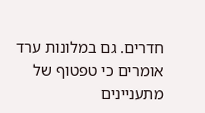חדרים. גם במלונות ערד אומרים כי טפטוף של מתעניינים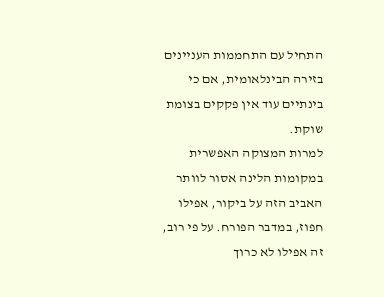התחיל עם התחממות העניינים בזירה הבינלאומית, אם כי בינתיים עוד אין פקקים בצומת שוקת.
למרות המצוקה האפשרית במקומות הלינה אסור לוותר האביב הזה על ביקור, אפילו חפוז, במדבר הפורח. על פי רוב, זה אפילו לא כרוך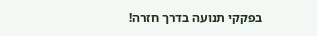בפקקי תנועה בדרך חזרה!